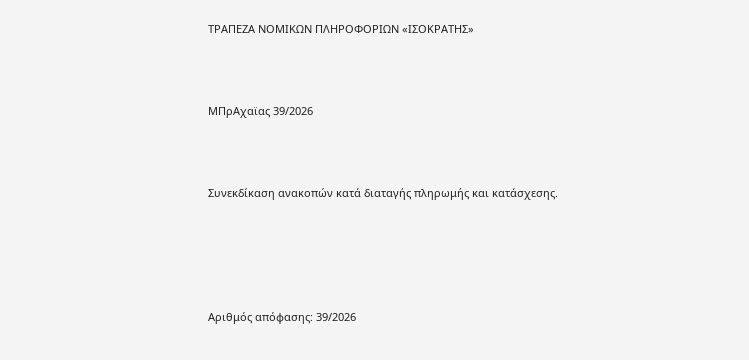ΤΡΑΠΕΖΑ ΝΟΜΙΚΩΝ ΠΛΗΡΟΦΟΡΙΩΝ «ΙΣΟΚΡΑΤΗΣ»



ΜΠρΑχαϊας 39/2026



Συνεκδίκαση ανακοπών κατά διαταγής πληρωμής και κατάσχεσης.





Αριθμός απόφασης: 39/2026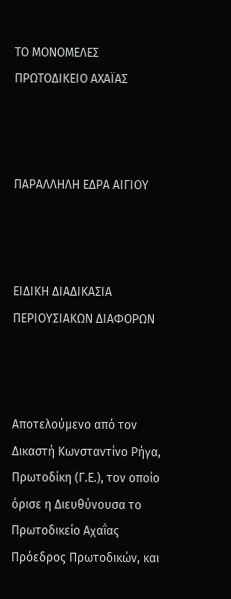ΤΟ ΜΟΝΟΜΕΛΕΣ ΠΡΩΤΟΔΙΚΕΙΟ ΑΧΑΪΑΣ



ΠΑΡΑΛΛΗΛΗ ΕΔΡΑ ΑΙΓΙΟΥ



ΕΙΔΙΚΗ ΔΙΑΔΙΚΑΣΙΑ ΠΕΡΙΟΥΣΙΑΚΩΝ ΔΙΑΦΟΡΩΝ



Αποτελούμενο από τον Δικαστή Κωνσταντίνο Ρήγα, Πρωτοδίκη (Γ.Ε.), τον οποίο όρισε η Διευθύνουσα το Πρωτοδικείο Αχαΐας Πρόεδρος Πρωτοδικών, και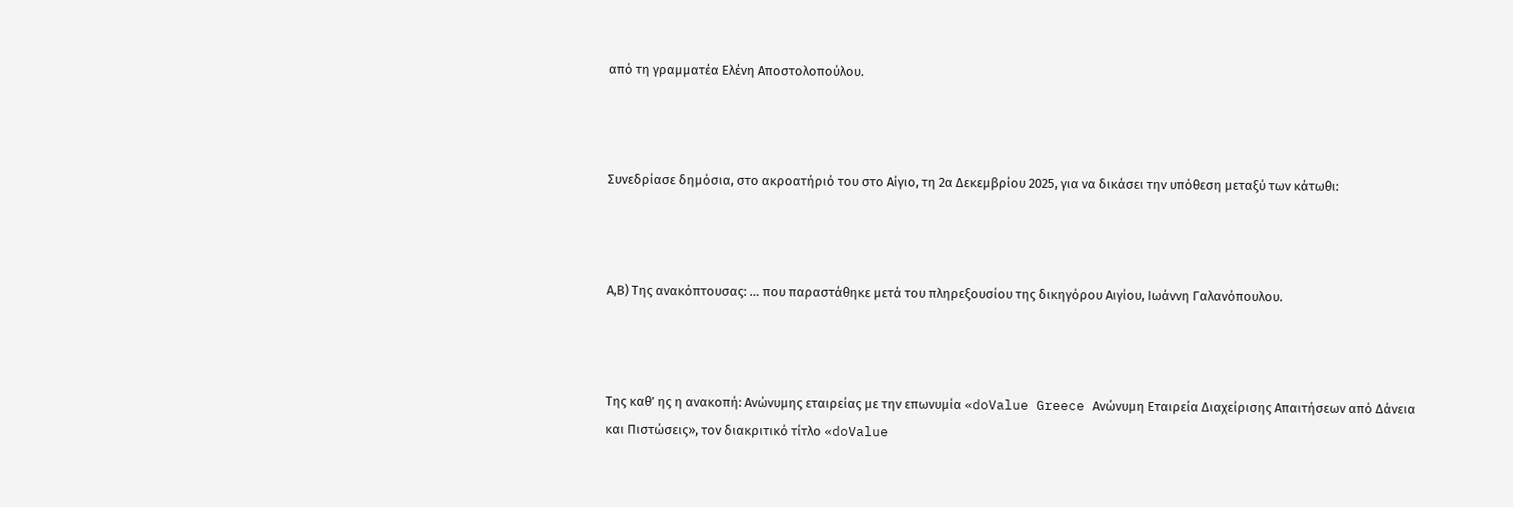από τη γραμματέα Ελένη Αποστολοπούλου.



Συνεδρίασε δημόσια, στο ακροατήριό του στο Αίγιο, τη 2α Δεκεμβρίου 2025, για να δικάσει την υπόθεση μεταξύ των κάτωθι:



Α,Β) Tης ανακόπτουσας: … που παραστάθηκε μετά του πληρεξουσίου της δικηγόρου Αιγίου, Ιωάννη Γαλανόπουλου.



Της καθ’ ης η ανακοπή: Ανώνυμης εταιρείας με την επωνυμία «doValue Greece Ανώνυμη Εταιρεία Διαχείρισης Απαιτήσεων από Δάνεια και Πιστώσεις», τον διακριτικό τίτλο «doValue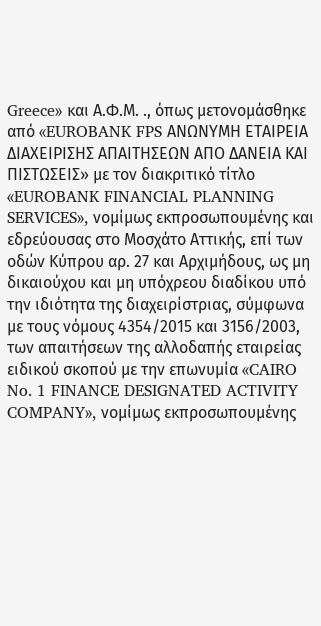Greece» και Α.Φ.Μ. ., όπως μετονομάσθηκε από «EUROBANK FPS ΑΝΩΝΥΜΗ ΕΤΑΙΡΕΙΑ ΔΙΑΧΕΙΡΙΣΗΣ ΑΠΑΙΤΗΣΕΩΝ ΑΠΟ ΔΑΝΕΙΑ ΚΑΙ ΠΙΣΤΩΣΕΙΣ» με τον διακριτικό τίτλο «EUROBANK FINANCIAL PLANNING SERVICES», νομίμως εκπροσωπουμένης και εδρεύουσας στο Μοσχάτο Αττικής, επί των οδών Κύπρου αρ. 27 και Αρχιμήδους, ως μη δικαιούχου και μη υπόχρεου διαδίκου υπό την ιδιότητα της διαχειρίστριας, σύμφωνα με τους νόμους 4354/2015 και 3156/2003, των απαιτήσεων της αλλοδαπής εταιρείας ειδικού σκοπού με την επωνυμία «CAIRO No. 1 FINANCE DESIGNATED ACTIVITY COMPANY», νομίμως εκπροσωπουμένης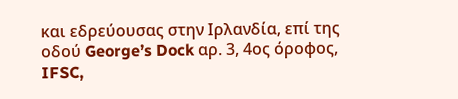και εδρεύουσας στην Ιρλανδία, επί της οδού George’s Dock αρ. 3, 4ος όροφος, IFSC,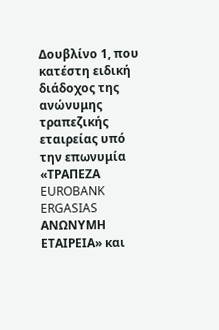Δουβλίνο 1, που κατέστη ειδική διάδοχος της ανώνυμης τραπεζικής εταιρείας υπό την επωνυμία «ΤΡΑΠΕΖΑ EUROBANK ERGASIAS ΑΝΩΝΥΜΗ ΕΤΑΙΡΕΙΑ» και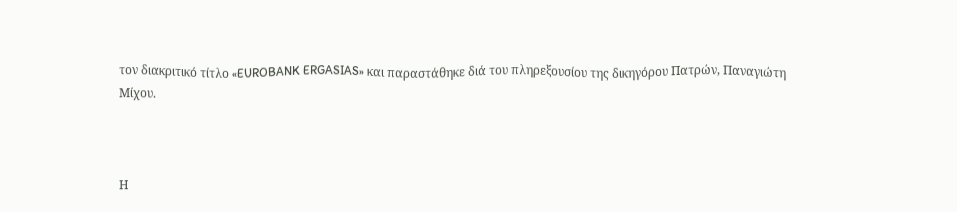τον διακριτικό τίτλο «EUROBANK ERGASIAS» και παραστάθηκε διά του πληρεξουσίου της δικηγόρου Πατρών, Παναγιώτη Μίχου.



Η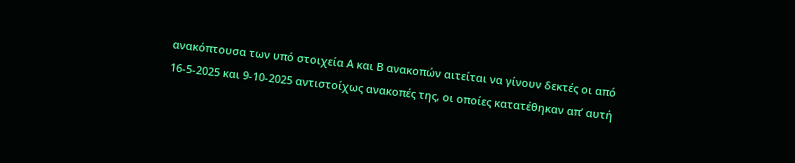ανακόπτουσα των υπό στοιχεία Α και Β ανακοπών αιτείται να γίνουν δεκτές οι από 16-5-2025 και 9-10-2025 αντιστοίχως ανακοπές της, οι οποίες κατατέθηκαν απ’ αυτή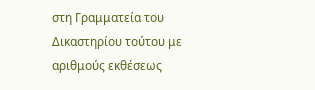στη Γραμματεία του Δικαστηρίου τούτου με αριθμούς εκθέσεως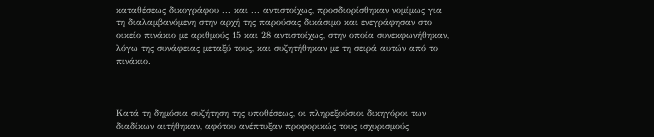καταθέσεως δικογράφου ... και ... αντιστοίχως, προσδιορίσθηκαν νομίμως για τη διαλαμβανόμενη στην αρχή της παρούσας δικάσιμο και ενεγράφησαν στο οικείο πινάκιο με αριθμούς 15 και 28 αντιστοίχως, στην οποία συνεκφωνήθηκαν, λόγω της συνάφειας μεταξύ τους, και συζητήθηκαν με τη σειρά αυτών από το πινάκιο.



Κατά τη δημόσια συζήτηση της υποθέσεως, οι πληρεξούσιοι δικηγόροι των διαδίκων αιτήθηκαν, αφότου ανέπτυξαν προφορικώς τους ισχυρισμούς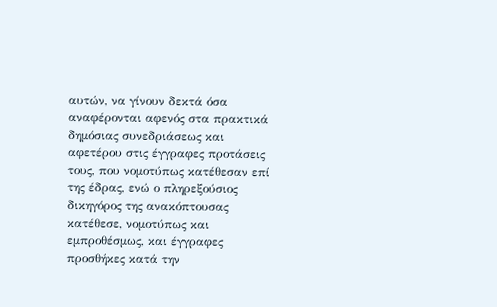αυτών, να γίνουν δεκτά όσα αναφέρονται αφενός στα πρακτικά δημόσιας συνεδριάσεως και αφετέρου στις έγγραφες προτάσεις τους, που νομοτύπως κατέθεσαν επί της έδρας, ενώ ο πληρεξούσιος δικηγόρος της ανακόπτουσας κατέθεσε, νομοτύπως και εμπροθέσμως, και έγγραφες προσθήκες κατά την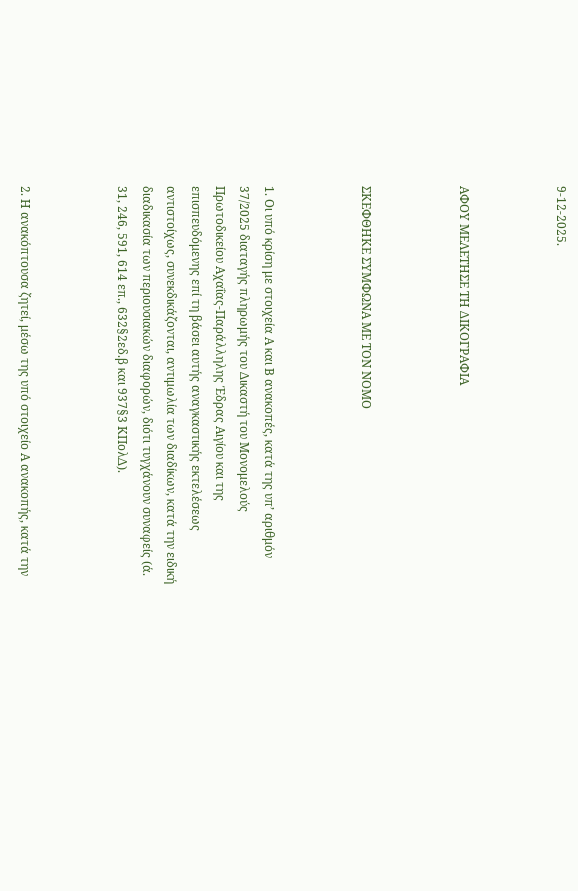9-12-2025.



ΑΦΟΥ ΜΕΛΕΤΗΣΕ ΤΗ ΔΙΚΟΓΡΑΦΙΑ



ΣΚΕΦΘΗΚΕ ΣΥΜΦΩΝΑ ΜΕ ΤΟΝ ΝΟΜΟ



1. Οι υπό κρίση με στοιχεία Α και Β ανακοπές, κατά της υπ’ αριθμόν 37/2025 διαταγής πληρωμής του Δικαστή του Μονομελούς Πρωτοδικείου Αχαΐας-Παράλληλης Έδρας Αιγίου και της επισπευδόμενης επί τη βάσει αυτής αναγκαστικής εκτελέσεως αντιστοίχως, συνεκδικάζονται, αντιμωλία των διαδίκων, κατά την ειδική διαδικασία των περιουσιακών διαφορών, διότι τυγχάνουν συναφείς (ά. 31, 246, 591, 614 επ., 632§2εδ.β και 937§3 ΚΠολΔ).



2. Η ανακόπτουσα ζητεί, μέσω της υπό στοιχείο Α ανακοπής, κατά την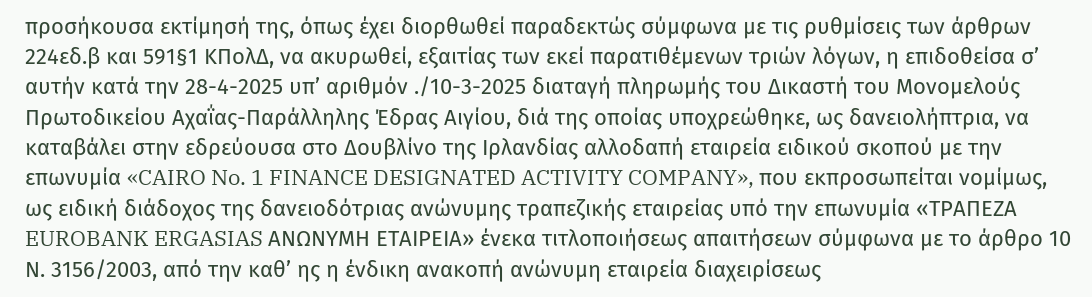προσήκουσα εκτίμησή της, όπως έχει διορθωθεί παραδεκτώς σύμφωνα με τις ρυθμίσεις των άρθρων 224εδ.β και 591§1 ΚΠολΔ, να ακυρωθεί, εξαιτίας των εκεί παρατιθέμενων τριών λόγων, η επιδοθείσα σ’ αυτήν κατά την 28-4-2025 υπ’ αριθμόν ./10-3-2025 διαταγή πληρωμής του Δικαστή του Μονομελούς Πρωτοδικείου Αχαΐας-Παράλληλης Έδρας Αιγίου, διά της οποίας υποχρεώθηκε, ως δανειολήπτρια, να καταβάλει στην εδρεύουσα στο Δουβλίνο της Ιρλανδίας αλλοδαπή εταιρεία ειδικού σκοπού με την επωνυμία «CAIRO No. 1 FINANCE DESIGNATED ACTIVITY COMPANY», που εκπροσωπείται νομίμως, ως ειδική διάδοχος της δανειοδότριας ανώνυμης τραπεζικής εταιρείας υπό την επωνυμία «ΤΡΑΠΕΖΑ EUROBANK ERGASIAS ΑΝΩΝΥΜΗ ΕΤΑΙΡΕΙΑ» ένεκα τιτλοποιήσεως απαιτήσεων σύμφωνα με το άρθρο 10 Ν. 3156/2003, από την καθ’ ης η ένδικη ανακοπή ανώνυμη εταιρεία διαχειρίσεως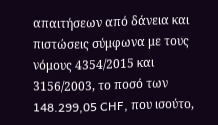απαιτήσεων από δάνεια και πιστώσεις σύμφωνα με τους νόμους 4354/2015 και 3156/2003, το ποσό των 148.299,05 CHF, που ισούτο,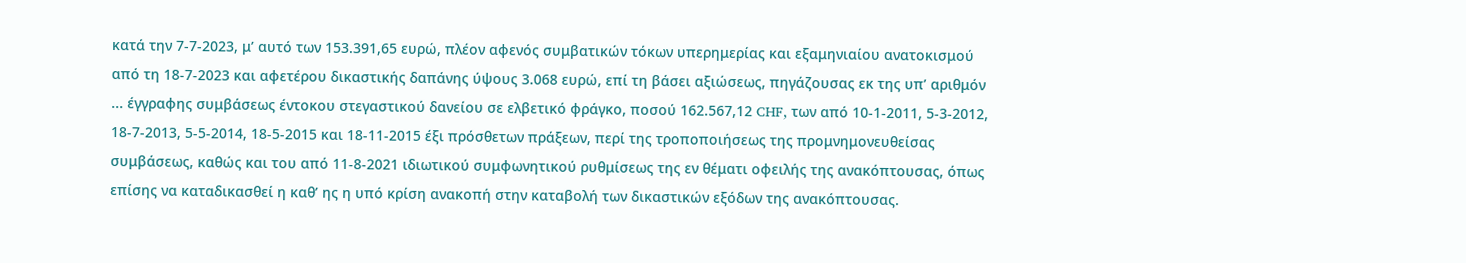κατά την 7-7-2023, μ’ αυτό των 153.391,65 ευρώ, πλέον αφενός συμβατικών τόκων υπερημερίας και εξαμηνιαίου ανατοκισμού από τη 18-7-2023 και αφετέρου δικαστικής δαπάνης ύψους 3.068 ευρώ, επί τη βάσει αξιώσεως, πηγάζουσας εκ της υπ’ αριθμόν ... έγγραφης συμβάσεως έντοκου στεγαστικού δανείου σε ελβετικό φράγκο, ποσού 162.567,12 CHF, των από 10-1-2011, 5-3-2012, 18-7-2013, 5-5-2014, 18-5-2015 και 18-11-2015 έξι πρόσθετων πράξεων, περί της τροποποιήσεως της προμνημονευθείσας συμβάσεως, καθώς και του από 11-8-2021 ιδιωτικού συμφωνητικού ρυθμίσεως της εν θέματι οφειλής της ανακόπτουσας, όπως επίσης να καταδικασθεί η καθ’ ης η υπό κρίση ανακοπή στην καταβολή των δικαστικών εξόδων της ανακόπτουσας.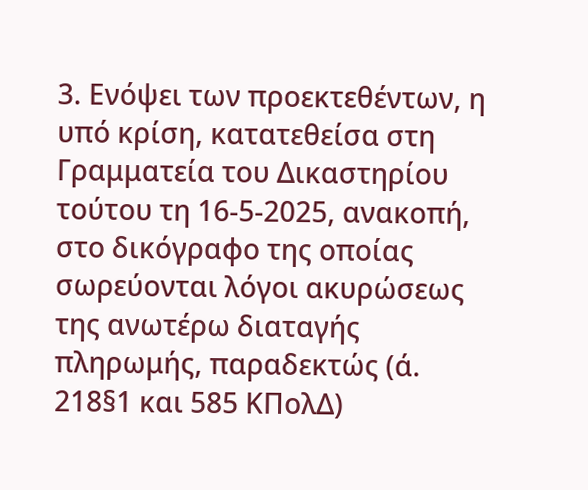3. Ενόψει των προεκτεθέντων, η υπό κρίση, κατατεθείσα στη Γραμματεία του Δικαστηρίου τούτου τη 16-5-2025, ανακοπή, στο δικόγραφο της οποίας σωρεύονται λόγοι ακυρώσεως της ανωτέρω διαταγής πληρωμής, παραδεκτώς (ά. 218§1 και 585 ΚΠολΔ)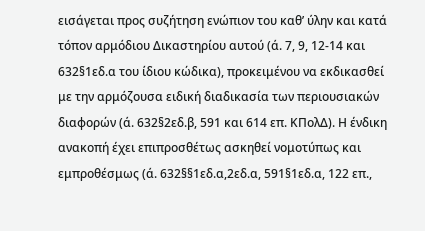εισάγεται προς συζήτηση ενώπιον του καθ’ ύλην και κατά τόπον αρμόδιου Δικαστηρίου αυτού (ά. 7, 9, 12-14 και 632§1εδ.α του ίδιου κώδικα), προκειμένου να εκδικασθεί με την αρμόζουσα ειδική διαδικασία των περιουσιακών διαφορών (ά. 632§2εδ.β, 591 και 614 επ. ΚΠολΔ). Η ένδικη ανακοπή έχει επιπροσθέτως ασκηθεί νομοτύπως και εμπροθέσμως (ά. 632§§1εδ.α,2εδ.α, 591§1εδ.α, 122 επ.,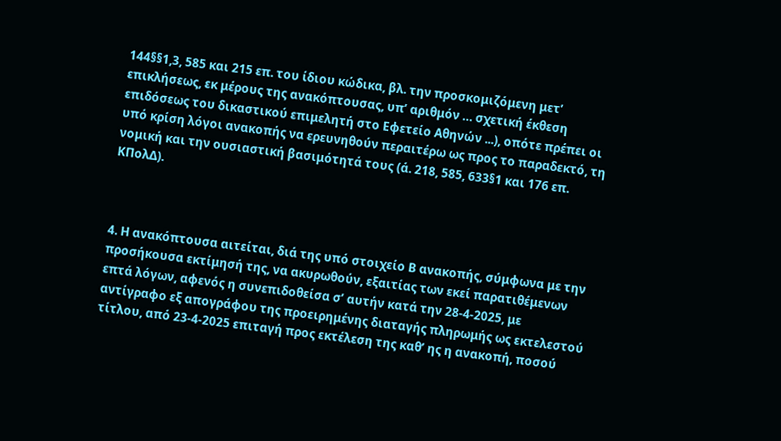144§§1,3, 585 και 215 επ. του ίδιου κώδικα, βλ. την προσκομιζόμενη μετ’ επικλήσεως, εκ μέρους της ανακόπτουσας, υπ’ αριθμόν … σχετική έκθεση επιδόσεως του δικαστικού επιμελητή στο Εφετείο Αθηνών ...), οπότε πρέπει οι υπό κρίση λόγοι ανακοπής να ερευνηθούν περαιτέρω ως προς το παραδεκτό, τη νομική και την ουσιαστική βασιμότητά τους (ά. 218, 585, 633§1 και 176 επ. ΚΠολΔ).



4. Η ανακόπτουσα αιτείται, διά της υπό στοιχείο Β ανακοπής, σύμφωνα με την προσήκουσα εκτίμησή της, να ακυρωθούν, εξαιτίας των εκεί παρατιθέμενων επτά λόγων, αφενός η συνεπιδοθείσα σ’ αυτήν κατά την 28-4-2025, με αντίγραφο εξ απογράφου της προειρημένης διαταγής πληρωμής ως εκτελεστού τίτλου, από 23-4-2025 επιταγή προς εκτέλεση της καθ’ ης η ανακοπή, ποσού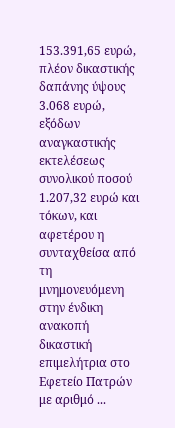153.391,65 ευρώ, πλέον δικαστικής δαπάνης ύψους 3.068 ευρώ, εξόδων αναγκαστικής εκτελέσεως συνολικού ποσού 1.207,32 ευρώ και τόκων, και αφετέρου η συνταχθείσα από τη μνημονευόμενη στην ένδικη ανακοπή δικαστική επιμελήτρια στο Εφετείο Πατρών με αριθμό ...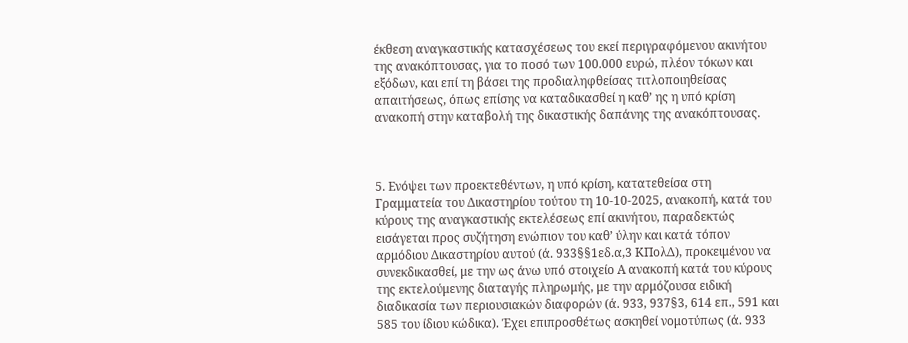έκθεση αναγκαστικής κατασχέσεως του εκεί περιγραφόμενου ακινήτου της ανακόπτουσας, για το ποσό των 100.000 ευρώ, πλέον τόκων και εξόδων, και επί τη βάσει της προδιαληφθείσας τιτλοποιηθείσας απαιτήσεως, όπως επίσης να καταδικασθεί η καθ’ ης η υπό κρίση ανακοπή στην καταβολή της δικαστικής δαπάνης της ανακόπτουσας.



5. Ενόψει των προεκτεθέντων, η υπό κρίση, κατατεθείσα στη Γραμματεία του Δικαστηρίου τούτου τη 10-10-2025, ανακοπή, κατά του κύρους της αναγκαστικής εκτελέσεως επί ακινήτου, παραδεκτώς εισάγεται προς συζήτηση ενώπιον του καθ’ ύλην και κατά τόπον αρμόδιου Δικαστηρίου αυτού (ά. 933§§1εδ.α,3 ΚΠολΔ), προκειμένου να συνεκδικασθεί, με την ως άνω υπό στοιχείο Α ανακοπή κατά του κύρους της εκτελούμενης διαταγής πληρωμής, με την αρμόζουσα ειδική διαδικασία των περιουσιακών διαφορών (ά. 933, 937§3, 614 επ., 591 και 585 του ίδιου κώδικα). Έχει επιπροσθέτως ασκηθεί νομοτύπως (ά. 933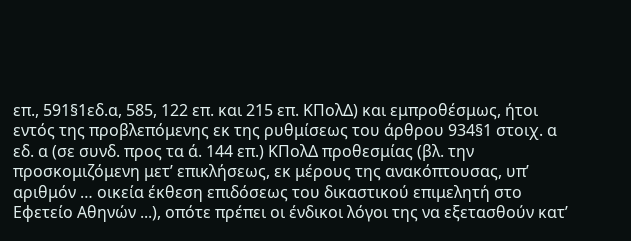επ., 591§1εδ.α, 585, 122 επ. και 215 επ. ΚΠολΔ) και εμπροθέσμως, ήτοι εντός της προβλεπόμενης εκ της ρυθμίσεως του άρθρου 934§1 στοιχ. α εδ. α (σε συνδ. προς τα ά. 144 επ.) ΚΠολΔ προθεσμίας (βλ. την προσκομιζόμενη μετ’ επικλήσεως, εκ μέρους της ανακόπτουσας, υπ’ αριθμόν … οικεία έκθεση επιδόσεως του δικαστικού επιμελητή στο Εφετείο Αθηνών ...), οπότε πρέπει οι ένδικοι λόγοι της να εξετασθούν κατ’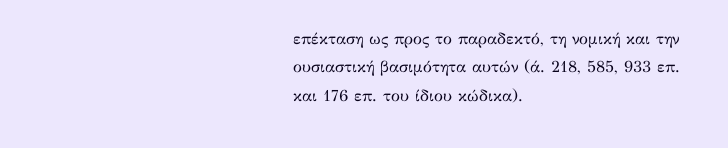επέκταση ως προς το παραδεκτό, τη νομική και την ουσιαστική βασιμότητα αυτών (ά. 218, 585, 933 επ. και 176 επ. του ίδιου κώδικα).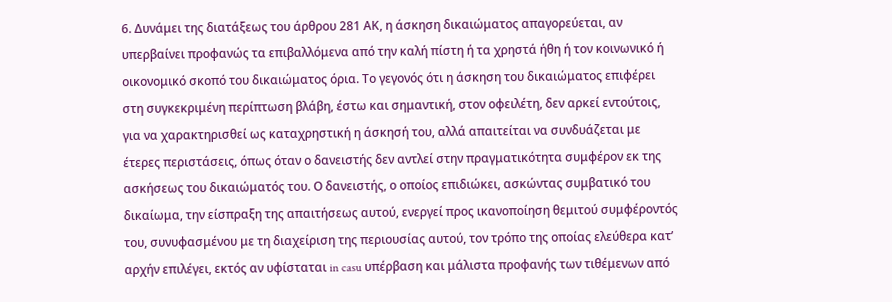6. Δυνάμει της διατάξεως του άρθρου 281 ΑΚ, η άσκηση δικαιώματος απαγορεύεται, αν υπερβαίνει προφανώς τα επιβαλλόμενα από την καλή πίστη ή τα χρηστά ήθη ή τον κοινωνικό ή οικονομικό σκοπό του δικαιώματος όρια. Το γεγονός ότι η άσκηση του δικαιώματος επιφέρει στη συγκεκριμένη περίπτωση βλάβη, έστω και σημαντική, στον οφειλέτη, δεν αρκεί εντούτοις, για να χαρακτηρισθεί ως καταχρηστική η άσκησή του, αλλά απαιτείται να συνδυάζεται με έτερες περιστάσεις, όπως όταν ο δανειστής δεν αντλεί στην πραγματικότητα συμφέρον εκ της ασκήσεως του δικαιώματός του. Ο δανειστής, ο οποίος επιδιώκει, ασκώντας συμβατικό του δικαίωμα, την είσπραξη της απαιτήσεως αυτού, ενεργεί προς ικανοποίηση θεμιτού συμφέροντός του, συνυφασμένου με τη διαχείριση της περιουσίας αυτού, τον τρόπο της οποίας ελεύθερα κατ’ αρχήν επιλέγει, εκτός αν υφίσταται in casu υπέρβαση και μάλιστα προφανής των τιθέμενων από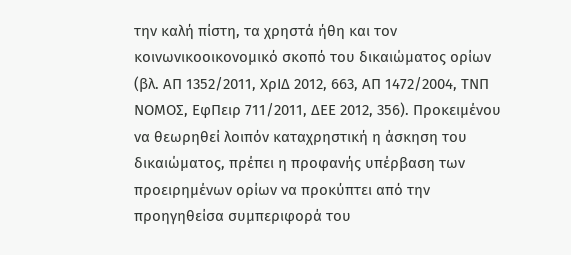την καλή πίστη, τα χρηστά ήθη και τον κοινωνικοοικονομικό σκοπό του δικαιώματος ορίων (βλ. ΑΠ 1352/2011, ΧρΙΔ 2012, 663, ΑΠ 1472/2004, ΤΝΠ ΝΟΜΟΣ, ΕφΠειρ 711/2011, ΔΕΕ 2012, 356). Προκειμένου να θεωρηθεί λοιπόν καταχρηστική η άσκηση του δικαιώματος, πρέπει η προφανής υπέρβαση των προειρημένων ορίων να προκύπτει από την προηγηθείσα συμπεριφορά του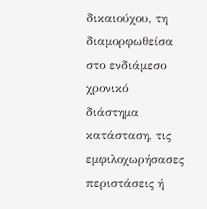δικαιούχου, τη διαμορφωθείσα στο ενδιάμεσο χρονικό διάστημα κατάσταση, τις εμφιλοχωρήσασες περιστάσεις ή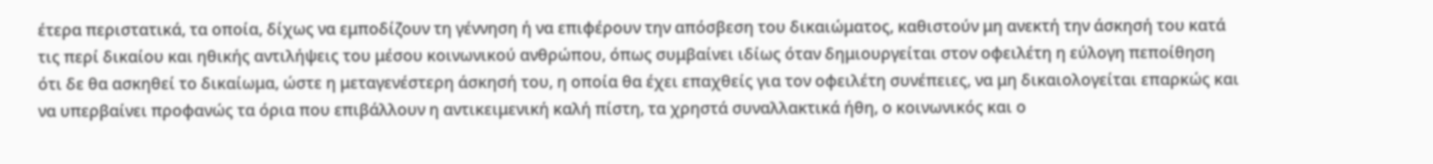έτερα περιστατικά, τα οποία, δίχως να εμποδίζουν τη γέννηση ή να επιφέρουν την απόσβεση του δικαιώματος, καθιστούν μη ανεκτή την άσκησή του κατά τις περί δικαίου και ηθικής αντιλήψεις του μέσου κοινωνικού ανθρώπου, όπως συμβαίνει ιδίως όταν δημιουργείται στον οφειλέτη η εύλογη πεποίθηση ότι δε θα ασκηθεί το δικαίωμα, ώστε η μεταγενέστερη άσκησή του, η οποία θα έχει επαχθείς για τον οφειλέτη συνέπειες, να μη δικαιολογείται επαρκώς και να υπερβαίνει προφανώς τα όρια που επιβάλλουν η αντικειμενική καλή πίστη, τα χρηστά συναλλακτικά ήθη, ο κοινωνικός και ο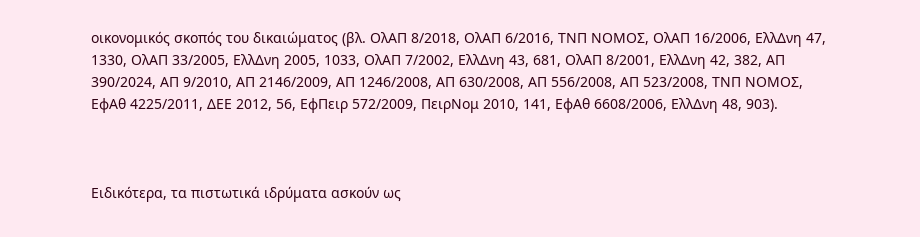οικονομικός σκοπός του δικαιώματος (βλ. ΟλΑΠ 8/2018, ΟλΑΠ 6/2016, ΤΝΠ ΝΟΜΟΣ, ΟλΑΠ 16/2006, ΕλλΔνη 47, 1330, ΟλΑΠ 33/2005, ΕλλΔνη 2005, 1033, ΟλΑΠ 7/2002, ΕλλΔνη 43, 681, ΟλΑΠ 8/2001, ΕλλΔνη 42, 382, ΑΠ 390/2024, ΑΠ 9/2010, ΑΠ 2146/2009, ΑΠ 1246/2008, ΑΠ 630/2008, ΑΠ 556/2008, ΑΠ 523/2008, ΤΝΠ ΝΟΜΟΣ, ΕφΑθ 4225/2011, ΔΕΕ 2012, 56, ΕφΠειρ 572/2009, ΠειρΝομ 2010, 141, ΕφΑθ 6608/2006, ΕλλΔνη 48, 903).



Ειδικότερα, τα πιστωτικά ιδρύματα ασκούν ως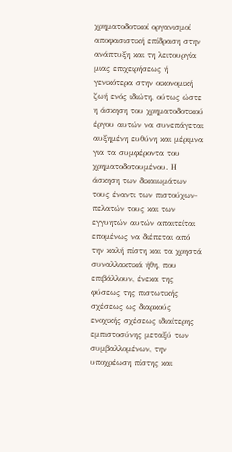χρηματοδοτικοί οργανισμοί αποφασιστική επίδραση στην ανάπτυξη και τη λειτουργία μιας επιχειρήσεως ή γενικότερα στην οικονομική ζωή ενός ιδιώτη, ούτως ώστε η άσκηση του χρηματοδοτικού έργου αυτών να συνεπάγεται αυξημένη ευθύνη και μέριμνα για τα συμφέροντα του χρηματοδοτουμένου. Η άσκηση των δικαιωμάτων τους έναντι των πιστούχων-πελατών τους και των εγγυητών αυτών απαιτείται επομένως να διέπεται από την καλή πίστη και τα χρηστά συναλλακτικά ήθη, που επιβάλλουν, ένεκα της φύσεως της πιστωτικής σχέσεως ως διαρκούς ενοχικής σχέσεως ιδιαίτερης εμπιστοσύνης μεταξύ των συμβαλλομένων, την υποχρέωση πίστης και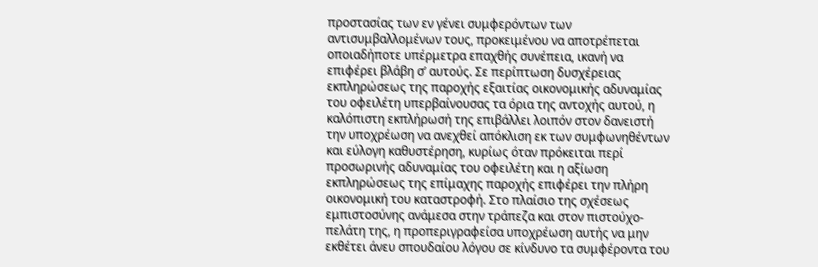προστασίας των εν γένει συμφερόντων των αντισυμβαλλομένων τους, προκειμένου να αποτρέπεται οποιαδήποτε υπέρμετρα επαχθής συνέπεια, ικανή να επιφέρει βλάβη σ’ αυτούς. Σε περίπτωση δυσχέρειας εκπληρώσεως της παροχής εξαιτίας οικονομικής αδυναμίας του οφειλέτη υπερβαίνουσας τα όρια της αντοχής αυτού, η καλόπιστη εκπλήρωσή της επιβάλλει λοιπόν στον δανειστή την υποχρέωση να ανεχθεί απόκλιση εκ των συμφωνηθέντων και εύλογη καθυστέρηση, κυρίως όταν πρόκειται περί προσωρινής αδυναμίας του οφειλέτη και η αξίωση εκπληρώσεως της επίμαχης παροχής επιφέρει την πλήρη οικονομική του καταστροφή. Στο πλαίσιο της σχέσεως εμπιστοσύνης ανάμεσα στην τράπεζα και στον πιστούχο-πελάτη της, η προπεριγραφείσα υποχρέωση αυτής να μην εκθέτει άνευ σπουδαίου λόγου σε κίνδυνο τα συμφέροντα του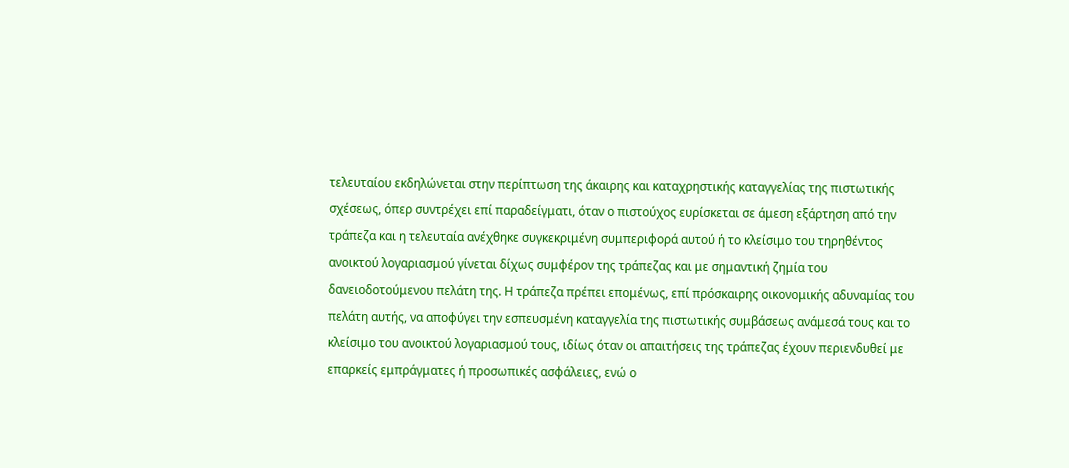τελευταίου εκδηλώνεται στην περίπτωση της άκαιρης και καταχρηστικής καταγγελίας της πιστωτικής σχέσεως, όπερ συντρέχει επί παραδείγματι, όταν ο πιστούχος ευρίσκεται σε άμεση εξάρτηση από την τράπεζα και η τελευταία ανέχθηκε συγκεκριμένη συμπεριφορά αυτού ή το κλείσιμο του τηρηθέντος ανοικτού λογαριασμού γίνεται δίχως συμφέρον της τράπεζας και με σημαντική ζημία του δανειοδοτούμενου πελάτη της. Η τράπεζα πρέπει επομένως, επί πρόσκαιρης οικονομικής αδυναμίας του πελάτη αυτής, να αποφύγει την εσπευσμένη καταγγελία της πιστωτικής συμβάσεως ανάμεσά τους και το κλείσιμο του ανοικτού λογαριασμού τους, ιδίως όταν οι απαιτήσεις της τράπεζας έχουν περιενδυθεί με επαρκείς εμπράγματες ή προσωπικές ασφάλειες, ενώ ο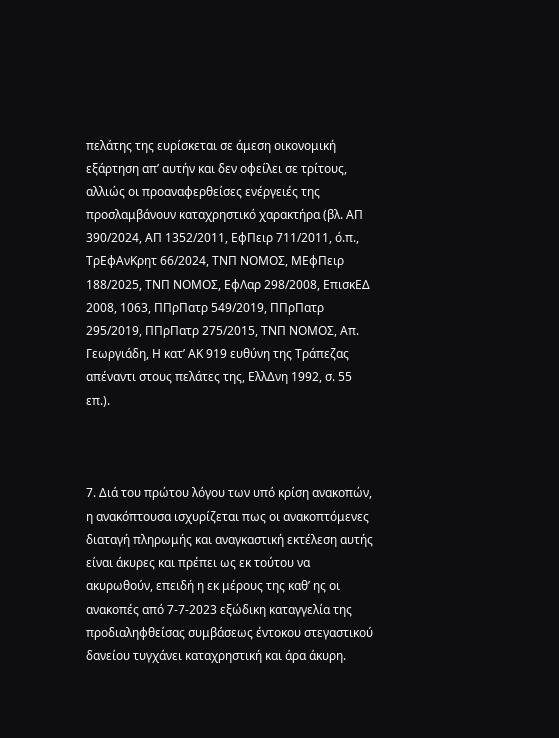πελάτης της ευρίσκεται σε άμεση οικονομική εξάρτηση απ’ αυτήν και δεν οφείλει σε τρίτους, αλλιώς οι προαναφερθείσες ενέργειές της προσλαμβάνουν καταχρηστικό χαρακτήρα (βλ. ΑΠ 390/2024, ΑΠ 1352/2011, ΕφΠειρ 711/2011, ό.π., ΤρΕφΑνΚρητ 66/2024, ΤΝΠ ΝΟΜΟΣ, ΜΕφΠειρ 188/2025, ΤΝΠ ΝΟΜΟΣ, ΕφΛαρ 298/2008, ΕπισκΕΔ 2008, 1063, ΠΠρΠατρ 549/2019, ΠΠρΠατρ 295/2019, ΠΠρΠατρ 275/2015, ΤΝΠ ΝΟΜΟΣ, Απ. Γεωργιάδη, Η κατ’ ΑΚ 919 ευθύνη της Τράπεζας απέναντι στους πελάτες της, ΕλλΔνη 1992, σ. 55 επ.).



7. Διά του πρώτου λόγου των υπό κρίση ανακοπών, η ανακόπτουσα ισχυρίζεται πως οι ανακοπτόμενες διαταγή πληρωμής και αναγκαστική εκτέλεση αυτής είναι άκυρες και πρέπει ως εκ τούτου να ακυρωθούν, επειδή η εκ μέρους της καθ’ ης οι ανακοπές από 7-7-2023 εξώδικη καταγγελία της προδιαληφθείσας συμβάσεως έντοκου στεγαστικού δανείου τυγχάνει καταχρηστική και άρα άκυρη.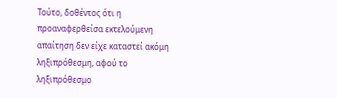Τούτο, δοθέντος ότι η προαναφερθείσα εκτελούμενη απαίτηση δεν είχε καταστεί ακόμη ληξιπρόθεσμη, αφού το ληξιπρόθεσμο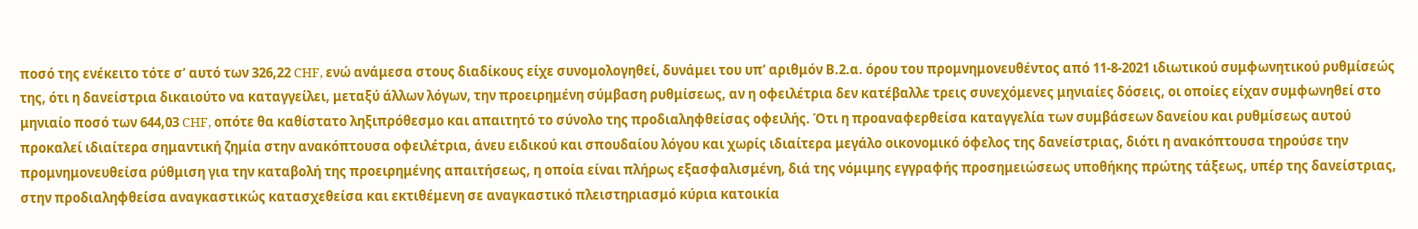ποσό της ενέκειτο τότε σ’ αυτό των 326,22 CHF, ενώ ανάμεσα στους διαδίκους είχε συνομολογηθεί, δυνάμει του υπ’ αριθμόν Β.2.α. όρου του προμνημονευθέντος από 11-8-2021 ιδιωτικού συμφωνητικού ρυθμίσεώς της, ότι η δανείστρια δικαιούτο να καταγγείλει, μεταξύ άλλων λόγων, την προειρημένη σύμβαση ρυθμίσεως, αν η οφειλέτρια δεν κατέβαλλε τρεις συνεχόμενες μηνιαίες δόσεις, οι οποίες είχαν συμφωνηθεί στο μηνιαίο ποσό των 644,03 CHF, οπότε θα καθίστατο ληξιπρόθεσμο και απαιτητό το σύνολο της προδιαληφθείσας οφειλής. Ότι η προαναφερθείσα καταγγελία των συμβάσεων δανείου και ρυθμίσεως αυτού προκαλεί ιδιαίτερα σημαντική ζημία στην ανακόπτουσα οφειλέτρια, άνευ ειδικού και σπουδαίου λόγου και χωρίς ιδιαίτερα μεγάλο οικονομικό όφελος της δανείστριας, διότι η ανακόπτουσα τηρούσε την προμνημονευθείσα ρύθμιση για την καταβολή της προειρημένης απαιτήσεως, η οποία είναι πλήρως εξασφαλισμένη, διά της νόμιμης εγγραφής προσημειώσεως υποθήκης πρώτης τάξεως, υπέρ της δανείστριας, στην προδιαληφθείσα αναγκαστικώς κατασχεθείσα και εκτιθέμενη σε αναγκαστικό πλειστηριασμό κύρια κατοικία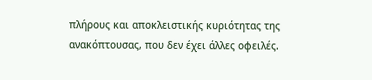πλήρους και αποκλειστικής κυριότητας της ανακόπτουσας, που δεν έχει άλλες οφειλές.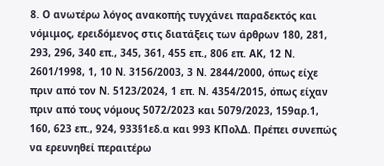8. Ο ανωτέρω λόγος ανακοπής τυγχάνει παραδεκτός και νόμιμος, ερειδόμενος στις διατάξεις των άρθρων 180, 281, 293, 296, 340 επ., 345, 361, 455 επ., 806 επ. ΑΚ, 12 Ν. 2601/1998, 1, 10 Ν. 3156/2003, 3 Ν. 2844/2000, όπως είχε πριν από τον Ν. 5123/2024, 1 επ. Ν. 4354/2015, όπως είχαν πριν από τους νόμους 5072/2023 και 5079/2023, 159αρ.1, 160, 623 επ., 924, 933§1εδ.α και 993 ΚΠολΔ. Πρέπει συνεπώς να ερευνηθεί περαιτέρω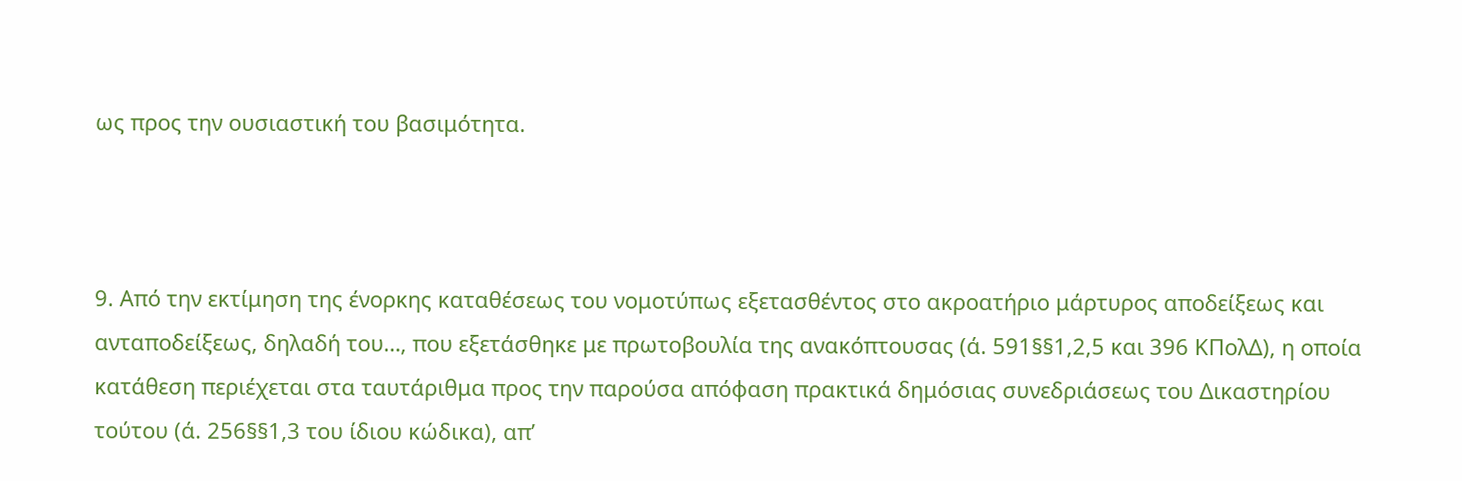ως προς την ουσιαστική του βασιμότητα.



9. Από την εκτίμηση της ένορκης καταθέσεως του νομοτύπως εξετασθέντος στο ακροατήριο μάρτυρος αποδείξεως και ανταποδείξεως, δηλαδή του…, που εξετάσθηκε με πρωτοβουλία της ανακόπτουσας (ά. 591§§1,2,5 και 396 ΚΠολΔ), η οποία κατάθεση περιέχεται στα ταυτάριθμα προς την παρούσα απόφαση πρακτικά δημόσιας συνεδριάσεως του Δικαστηρίου τούτου (ά. 256§§1,3 του ίδιου κώδικα), απ’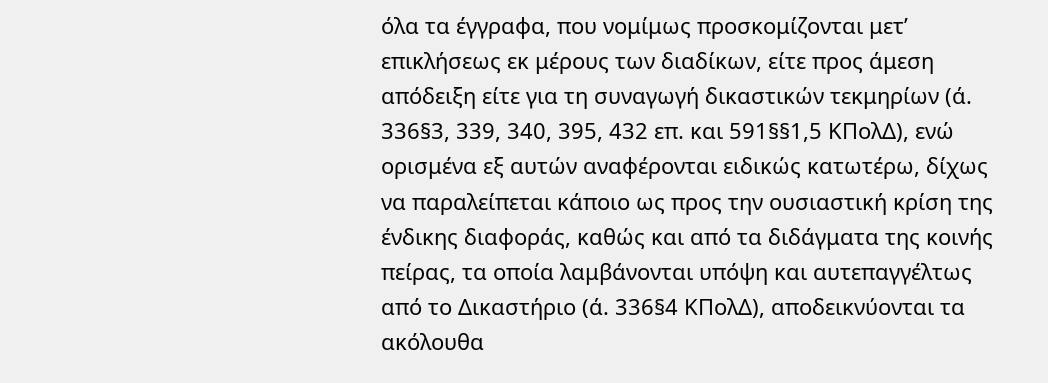όλα τα έγγραφα, που νομίμως προσκομίζονται μετ’ επικλήσεως εκ μέρους των διαδίκων, είτε προς άμεση απόδειξη είτε για τη συναγωγή δικαστικών τεκμηρίων (ά. 336§3, 339, 340, 395, 432 επ. και 591§§1,5 ΚΠολΔ), ενώ ορισμένα εξ αυτών αναφέρονται ειδικώς κατωτέρω, δίχως να παραλείπεται κάποιο ως προς την ουσιαστική κρίση της ένδικης διαφοράς, καθώς και από τα διδάγματα της κοινής πείρας, τα οποία λαμβάνονται υπόψη και αυτεπαγγέλτως από το Δικαστήριο (ά. 336§4 ΚΠολΔ), αποδεικνύονται τα ακόλουθα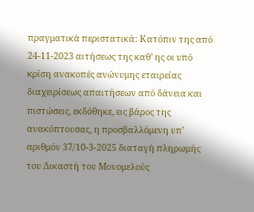πραγματικά περιστατικά: Κατόπιν της από 24-11-2023 αιτήσεως της καθ’ ης οι υπό κρίση ανακοπές ανώνυμης εταιρείας διαχειρίσεως απαιτήσεων από δάνεια και πιστώσεις, εκδόθηκε, εις βάρος της ανακόπτουσας, η προσβαλλόμενη υπ’ αριθμόν 37/10-3-2025 διαταγή πληρωμής του Δικαστή του Μονομελούς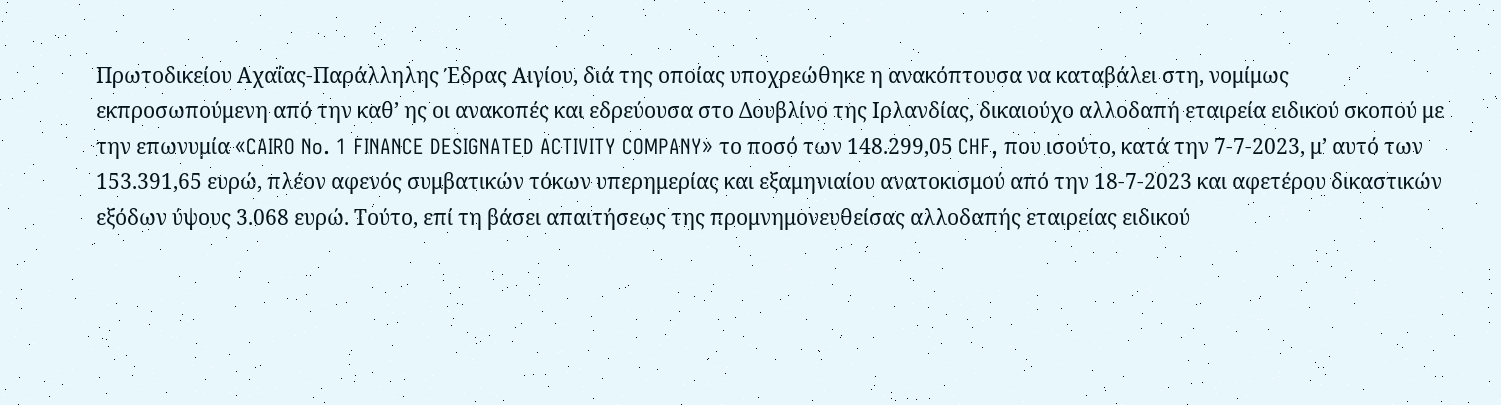Πρωτοδικείου Αχαΐας-Παράλληλης Έδρας Αιγίου, διά της οποίας υποχρεώθηκε η ανακόπτουσα να καταβάλει στη, νομίμως εκπροσωπούμενη από την καθ’ ης οι ανακοπές και εδρεύουσα στο Δουβλίνο της Ιρλανδίας, δικαιούχο αλλοδαπή εταιρεία ειδικού σκοπού με την επωνυμία «CAIRO No. 1 FINANCE DESIGNATED ACTIVITY COMPANY» το ποσό των 148.299,05 CHF, που ισούτο, κατά την 7-7-2023, μ’ αυτό των 153.391,65 ευρώ, πλέον αφενός συμβατικών τόκων υπερημερίας και εξαμηνιαίου ανατοκισμού από την 18-7-2023 και αφετέρου δικαστικών εξόδων ύψους 3.068 ευρώ. Τούτο, επί τη βάσει απαιτήσεως της προμνημονευθείσας αλλοδαπής εταιρείας ειδικού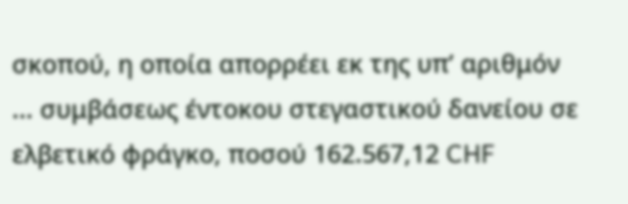σκοπού, η οποία απορρέει εκ της υπ’ αριθμόν ... συμβάσεως έντοκου στεγαστικού δανείου σε ελβετικό φράγκο, ποσού 162.567,12 CHF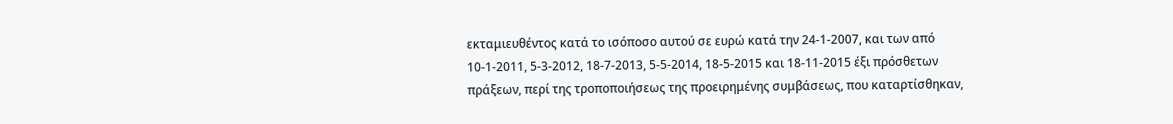εκταμιευθέντος κατά το ισόποσο αυτού σε ευρώ κατά την 24-1-2007, και των από 10-1-2011, 5-3-2012, 18-7-2013, 5-5-2014, 18-5-2015 και 18-11-2015 έξι πρόσθετων πράξεων, περί της τροποποιήσεως της προειρημένης συμβάσεως, που καταρτίσθηκαν,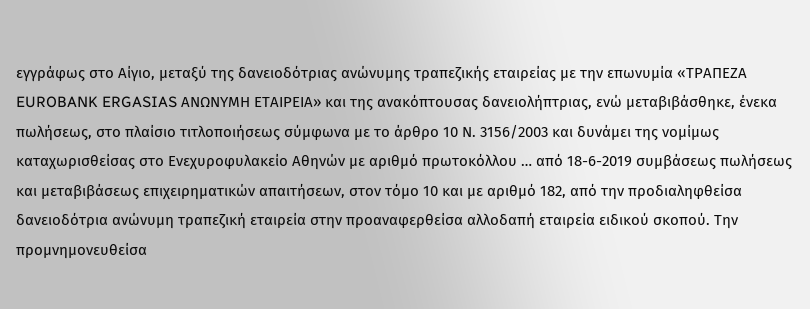εγγράφως στο Αίγιο, μεταξύ της δανειοδότριας ανώνυμης τραπεζικής εταιρείας με την επωνυμία «ΤΡΑΠΕΖΑ EUROBANK ERGASIAS ΑΝΩΝΥΜΗ ΕΤΑΙΡΕΙΑ» και της ανακόπτουσας δανειολήπτριας, ενώ μεταβιβάσθηκε, ένεκα πωλήσεως, στο πλαίσιο τιτλοποιήσεως σύμφωνα με το άρθρο 10 Ν. 3156/2003 και δυνάμει της νομίμως καταχωρισθείσας στο Ενεχυροφυλακείο Αθηνών με αριθμό πρωτοκόλλου … από 18-6-2019 συμβάσεως πωλήσεως και μεταβιβάσεως επιχειρηματικών απαιτήσεων, στον τόμο 10 και με αριθμό 182, από την προδιαληφθείσα δανειοδότρια ανώνυμη τραπεζική εταιρεία στην προαναφερθείσα αλλοδαπή εταιρεία ειδικού σκοπού. Την προμνημονευθείσα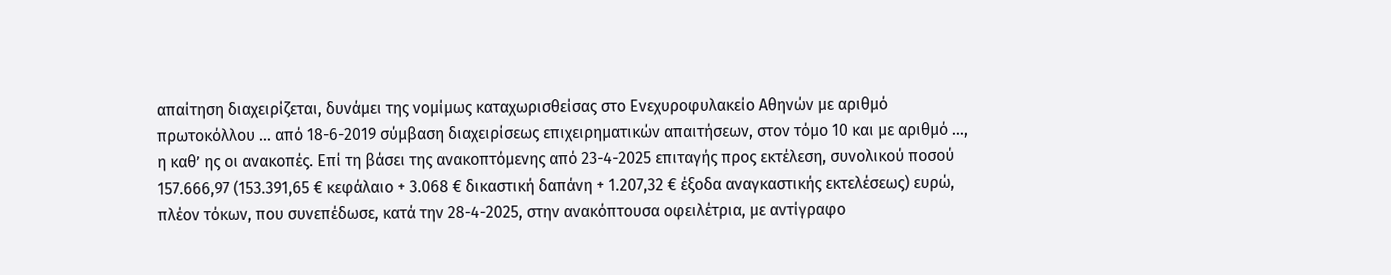απαίτηση διαχειρίζεται, δυνάμει της νομίμως καταχωρισθείσας στο Ενεχυροφυλακείο Αθηνών με αριθμό πρωτοκόλλου … από 18-6-2019 σύμβαση διαχειρίσεως επιχειρηματικών απαιτήσεων, στον τόμο 10 και με αριθμό …, η καθ’ ης οι ανακοπές. Επί τη βάσει της ανακοπτόμενης από 23-4-2025 επιταγής προς εκτέλεση, συνολικού ποσού 157.666,97 (153.391,65 € κεφάλαιο + 3.068 € δικαστική δαπάνη + 1.207,32 € έξοδα αναγκαστικής εκτελέσεως) ευρώ, πλέον τόκων, που συνεπέδωσε, κατά την 28-4-2025, στην ανακόπτουσα οφειλέτρια, με αντίγραφο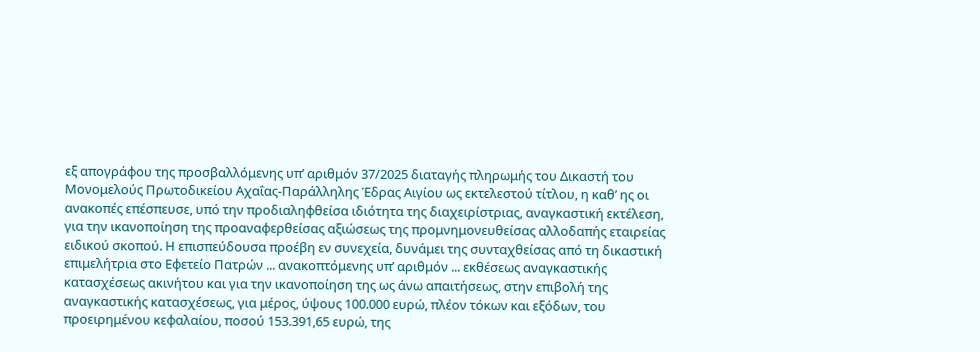εξ απογράφου της προσβαλλόμενης υπ’ αριθμόν 37/2025 διαταγής πληρωμής του Δικαστή του Μονομελούς Πρωτοδικείου Αχαΐας-Παράλληλης Έδρας Αιγίου ως εκτελεστού τίτλου, η καθ’ ης οι ανακοπές επέσπευσε, υπό την προδιαληφθείσα ιδιότητα της διαχειρίστριας, αναγκαστική εκτέλεση, για την ικανοποίηση της προαναφερθείσας αξιώσεως της προμνημονευθείσας αλλοδαπής εταιρείας ειδικού σκοπού. Η επισπεύδουσα προέβη εν συνεχεία, δυνάμει της συνταχθείσας από τη δικαστική επιμελήτρια στο Εφετείο Πατρών ... ανακοπτόμενης υπ’ αριθμόν ... εκθέσεως αναγκαστικής κατασχέσεως ακινήτου και για την ικανοποίηση της ως άνω απαιτήσεως, στην επιβολή της αναγκαστικής κατασχέσεως, για μέρος, ύψους 100.000 ευρώ, πλέον τόκων και εξόδων, του προειρημένου κεφαλαίου, ποσού 153.391,65 ευρώ, της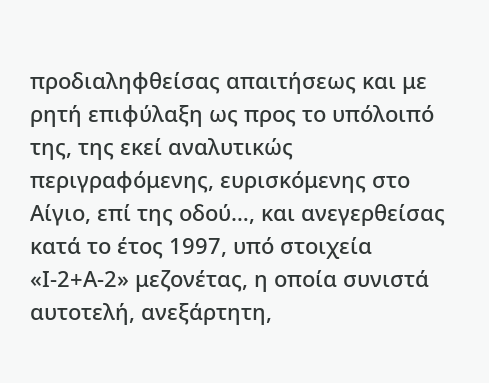προδιαληφθείσας απαιτήσεως και με ρητή επιφύλαξη ως προς το υπόλοιπό της, της εκεί αναλυτικώς περιγραφόμενης, ευρισκόμενης στο Αίγιο, επί της οδού…, και ανεγερθείσας κατά το έτος 1997, υπό στοιχεία «Ι-2+Α-2» μεζονέτας, η οποία συνιστά αυτοτελή, ανεξάρτητη,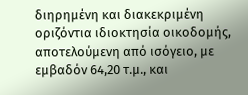διηρημένη και διακεκριμένη οριζόντια ιδιοκτησία οικοδομής, αποτελούμενη από ισόγειο, με εμβαδόν 64,20 τ.μ., και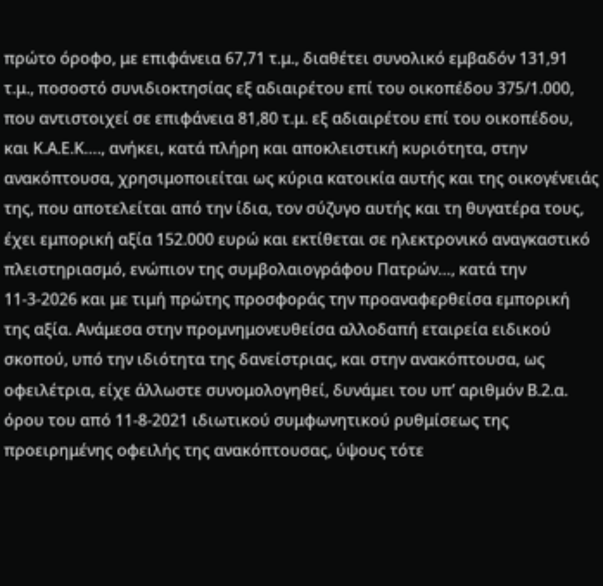πρώτο όροφο, με επιφάνεια 67,71 τ.μ., διαθέτει συνολικό εμβαδόν 131,91 τ.μ., ποσοστό συνιδιοκτησίας εξ αδιαιρέτου επί του οικοπέδου 375/1.000, που αντιστοιχεί σε επιφάνεια 81,80 τ.μ. εξ αδιαιρέτου επί του οικοπέδου, και Κ.Α.Ε.Κ…., ανήκει, κατά πλήρη και αποκλειστική κυριότητα, στην ανακόπτουσα, χρησιμοποιείται ως κύρια κατοικία αυτής και της οικογένειάς της, που αποτελείται από την ίδια, τον σύζυγο αυτής και τη θυγατέρα τους, έχει εμπορική αξία 152.000 ευρώ και εκτίθεται σε ηλεκτρονικό αναγκαστικό πλειστηριασμό, ενώπιον της συμβολαιογράφου Πατρών…, κατά την 11-3-2026 και με τιμή πρώτης προσφοράς την προαναφερθείσα εμπορική της αξία. Ανάμεσα στην προμνημονευθείσα αλλοδαπή εταιρεία ειδικού σκοπού, υπό την ιδιότητα της δανείστριας, και στην ανακόπτουσα, ως οφειλέτρια, είχε άλλωστε συνομολογηθεί, δυνάμει του υπ’ αριθμόν Β.2.α. όρου του από 11-8-2021 ιδιωτικού συμφωνητικού ρυθμίσεως της προειρημένης οφειλής της ανακόπτουσας, ύψους τότε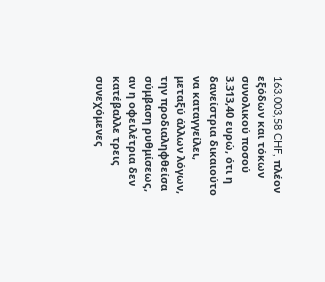163.003,58 CHF, πλέον εξόδων και τόκων συνολικού ποσού 3.313,40 ευρώ, ότι η δανείστρια δικαιούτο να καταγγείλει, μεταξύ άλλων λόγων, την προδιαληφθείσα σύμβαση ρυθμίσεως, αν η οφειλέτρια δεν κατέβαλλε τρεις συνεχόμενες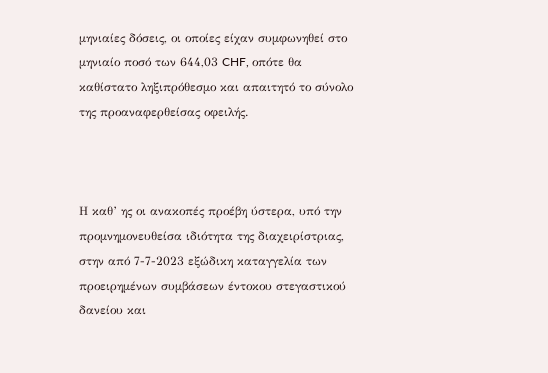μηνιαίες δόσεις, οι οποίες είχαν συμφωνηθεί στο μηνιαίο ποσό των 644,03 CHF, οπότε θα καθίστατο ληξιπρόθεσμο και απαιτητό το σύνολο της προαναφερθείσας οφειλής.



Η καθ’ ης οι ανακοπές προέβη ύστερα, υπό την προμνημονευθείσα ιδιότητα της διαχειρίστριας, στην από 7-7-2023 εξώδικη καταγγελία των προειρημένων συμβάσεων έντοκου στεγαστικού δανείου και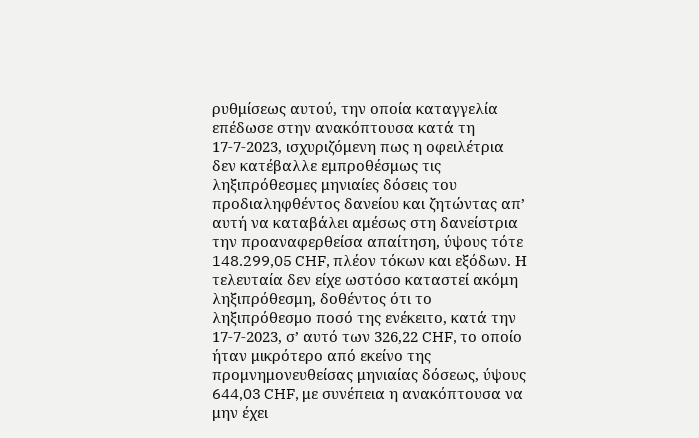ρυθμίσεως αυτού, την οποία καταγγελία επέδωσε στην ανακόπτουσα κατά τη 17-7-2023, ισχυριζόμενη πως η οφειλέτρια δεν κατέβαλλε εμπροθέσμως τις ληξιπρόθεσμες μηνιαίες δόσεις του προδιαληφθέντος δανείου και ζητώντας απ’ αυτή να καταβάλει αμέσως στη δανείστρια την προαναφερθείσα απαίτηση, ύψους τότε 148.299,05 CHF, πλέον τόκων και εξόδων. Η τελευταία δεν είχε ωστόσο καταστεί ακόμη ληξιπρόθεσμη, δοθέντος ότι το ληξιπρόθεσμο ποσό της ενέκειτο, κατά την 17-7-2023, σ’ αυτό των 326,22 CHF, το οποίο ήταν μικρότερο από εκείνο της προμνημονευθείσας μηνιαίας δόσεως, ύψους 644,03 CHF, με συνέπεια η ανακόπτουσα να μην έχει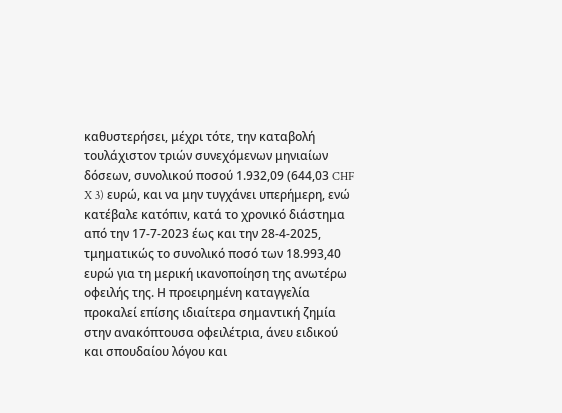καθυστερήσει, μέχρι τότε, την καταβολή τουλάχιστον τριών συνεχόμενων μηνιαίων δόσεων, συνολικού ποσού 1.932,09 (644,03 CHF X 3) ευρώ, και να μην τυγχάνει υπερήμερη, ενώ κατέβαλε κατόπιν, κατά το χρονικό διάστημα από την 17-7-2023 έως και την 28-4-2025, τμηματικώς το συνολικό ποσό των 18.993,40 ευρώ για τη μερική ικανοποίηση της ανωτέρω οφειλής της. Η προειρημένη καταγγελία προκαλεί επίσης ιδιαίτερα σημαντική ζημία στην ανακόπτουσα οφειλέτρια, άνευ ειδικού και σπουδαίου λόγου και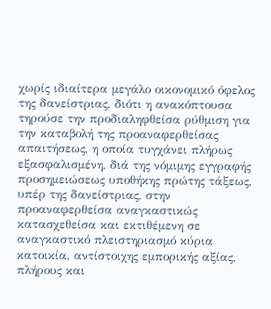χωρίς ιδιαίτερα μεγάλο οικονομικό όφελος της δανείστριας, διότι η ανακόπτουσα τηρούσε την προδιαληφθείσα ρύθμιση για την καταβολή της προαναφερθείσας απαιτήσεως, η οποία τυγχάνει πλήρως εξασφαλισμένη, διά της νόμιμης εγγραφής προσημειώσεως υποθήκης πρώτης τάξεως, υπέρ της δανείστριας, στην προαναφερθείσα αναγκαστικώς κατασχεθείσα και εκτιθέμενη σε αναγκαστικό πλειστηριασμό κύρια κατοικία, αντίστοιχης εμπορικής αξίας, πλήρους και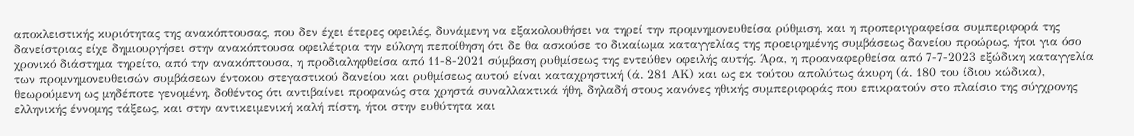αποκλειστικής κυριότητας της ανακόπτουσας, που δεν έχει έτερες οφειλές, δυνάμενη να εξακολουθήσει να τηρεί την προμνημονευθείσα ρύθμιση, και η προπεριγραφείσα συμπεριφορά της δανείστριας είχε δημιουργήσει στην ανακόπτουσα οφειλέτρια την εύλογη πεποίθηση ότι δε θα ασκούσε το δικαίωμα καταγγελίας της προειρημένης συμβάσεως δανείου προώρως, ήτοι για όσο χρονικό διάστημα τηρείτο, από την ανακόπτουσα, η προδιαληφθείσα από 11-8-2021 σύμβαση ρυθμίσεως της εντεύθεν οφειλής αυτής. Άρα, η προαναφερθείσα από 7-7-2023 εξώδικη καταγγελία των προμνημονευθεισών συμβάσεων έντοκου στεγαστικού δανείου και ρυθμίσεως αυτού είναι καταχρηστική (ά. 281 ΑΚ) και ως εκ τούτου απολύτως άκυρη (ά. 180 του ίδιου κώδικα), θεωρούμενη ως μηδέποτε γενομένη, δοθέντος ότι αντιβαίνει προφανώς στα χρηστά συναλλακτικά ήθη, δηλαδή στους κανόνες ηθικής συμπεριφοράς που επικρατούν στο πλαίσιο της σύγχρονης ελληνικής έννομης τάξεως, και στην αντικειμενική καλή πίστη, ήτοι στην ευθύτητα και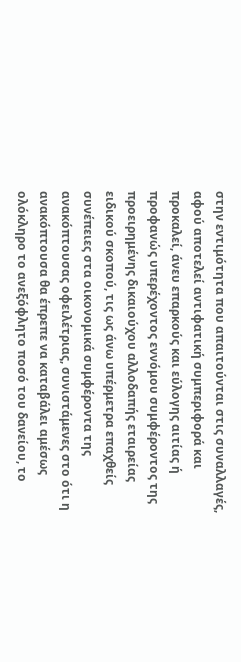στην εντιμότητα που απαιτούνται στις συναλλαγές, αφού αποτελεί αντιφατική συμπεριφορά και προκαλεί, άνευ επαρκούς και εύλογης αιτίας ή προφανώς υπερέχοντος εννόμου συμφέροντος της προειρημένης δικαιούχου αλλοδαπής εταιρείας ειδικού σκοπού, τις ως άνω υπέρμετρα επαχθείς συνέπειες στα οικονομικά συμφέροντα της ανακόπτουσας οφειλέτριας, συνιστάμενες στο ότι η ανακόπτουσα θα έπρεπε να καταβάλει αμέσως ολόκληρο το ανεξόφλητο ποσό του δανείου, το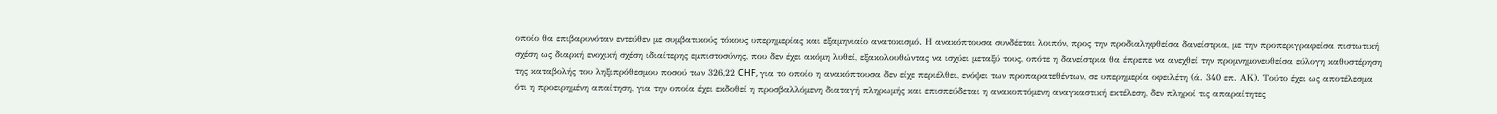οποίο θα επιβαρυνόταν εντεύθεν με συμβατικούς τόκους υπερημερίας και εξαμηνιαίο ανατοκισμό. Η ανακόπτουσα συνδέεται λοιπόν, προς την προδιαληφθείσα δανείστρια, με την προπεριγραφείσα πιστωτική σχέση ως διαρκή ενοχική σχέση ιδιαίτερης εμπιστοσύνης, που δεν έχει ακόμη λυθεί, εξακολουθώντας να ισχύει μεταξύ τους, οπότε η δανείστρια θα έπρεπε να ανεχθεί την προμνημονευθείσα εύλογη καθυστέρηση της καταβολής του ληξιπρόθεσμου ποσού των 326,22 CHF, για το οποίο η ανακόπτουσα δεν είχε περιέλθει, ενόψει των προπαρατεθέντων, σε υπερημερία οφειλέτη (ά. 340 επ. ΑΚ). Τούτο έχει ως αποτέλεσμα ότι η προειρημένη απαίτηση, για την οποία έχει εκδοθεί η προσβαλλόμενη διαταγή πληρωμής και επισπεύδεται η ανακοπτόμενη αναγκαστική εκτέλεση, δεν πληροί τις απαραίτητες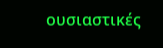ουσιαστικές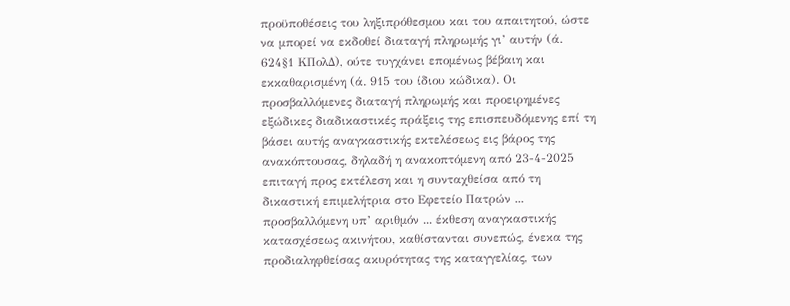προϋποθέσεις του ληξιπρόθεσμου και του απαιτητού, ώστε να μπορεί να εκδοθεί διαταγή πληρωμής γι’ αυτήν (ά. 624§1 ΚΠολΔ), ούτε τυγχάνει επομένως βέβαιη και εκκαθαρισμένη (ά. 915 του ίδιου κώδικα). Οι προσβαλλόμενες διαταγή πληρωμής και προειρημένες εξώδικες διαδικαστικές πράξεις της επισπευδόμενης επί τη βάσει αυτής αναγκαστικής εκτελέσεως εις βάρος της ανακόπτουσας, δηλαδή η ανακοπτόμενη από 23-4-2025 επιταγή προς εκτέλεση και η συνταχθείσα από τη δικαστική επιμελήτρια στο Εφετείο Πατρών ... προσβαλλόμενη υπ’ αριθμόν ... έκθεση αναγκαστικής κατασχέσεως ακινήτου, καθίστανται συνεπώς, ένεκα της προδιαληφθείσας ακυρότητας της καταγγελίας, των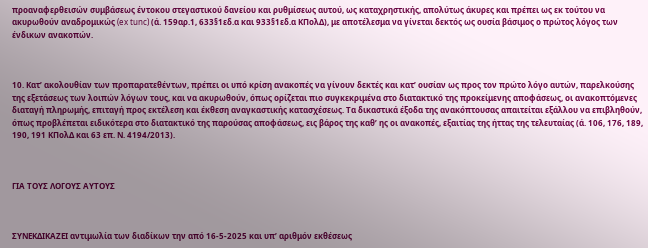προαναφερθεισών συμβάσεως έντοκου στεγαστικού δανείου και ρυθμίσεως αυτού, ως καταχρηστικής, απολύτως άκυρες και πρέπει ως εκ τούτου να ακυρωθούν αναδρομικώς (ex tunc) (ά. 159αρ.1, 633§1εδ.α και 933§1εδ.α ΚΠολΔ), με αποτέλεσμα να γίνεται δεκτός ως ουσία βάσιμος ο πρώτος λόγος των ένδικων ανακοπών.



10. Κατ’ ακολουθίαν των προπαρατεθέντων, πρέπει οι υπό κρίση ανακοπές να γίνουν δεκτές και κατ’ ουσίαν ως προς τον πρώτο λόγο αυτών, παρελκούσης της εξετάσεως των λοιπών λόγων τους, και να ακυρωθούν, όπως ορίζεται πιο συγκεκριμένα στο διατακτικό της προκείμενης αποφάσεως, οι ανακοπτόμενες διαταγή πληρωμής, επιταγή προς εκτέλεση και έκθεση αναγκαστικής κατασχέσεως. Τα δικαστικά έξοδα της ανακόπτουσας απαιτείται εξάλλου να επιβληθούν, όπως προβλέπεται ειδικότερα στο διατακτικό της παρούσας αποφάσεως, εις βάρος της καθ’ ης οι ανακοπές, εξαιτίας της ήττας της τελευταίας (ά. 106, 176, 189, 190, 191 ΚΠολΔ και 63 επ. Ν. 4194/2013).



ΓΙΑ ΤΟΥΣ ΛΟΓΟΥΣ ΑΥΤΟΥΣ



ΣΥΝΕΚΔΙΚΑΖΕΙ αντιμωλία των διαδίκων την από 16-5-2025 και υπ’ αριθμόν εκθέσεως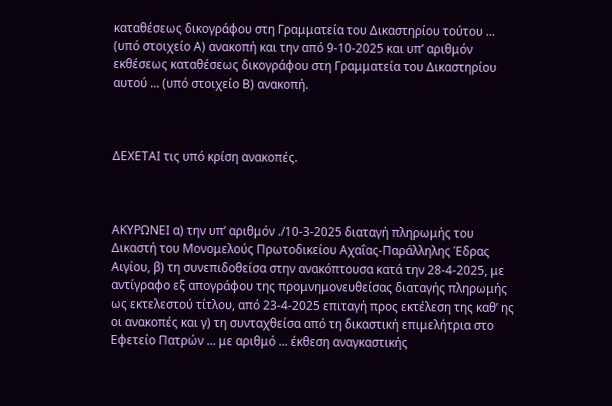καταθέσεως δικογράφου στη Γραμματεία του Δικαστηρίου τούτου ... (υπό στοιχείο Α) ανακοπή και την από 9-10-2025 και υπ’ αριθμόν εκθέσεως καταθέσεως δικογράφου στη Γραμματεία του Δικαστηρίου αυτού ... (υπό στοιχείο Β) ανακοπή.



ΔΕΧΕΤΑΙ τις υπό κρίση ανακοπές.



ΑΚΥΡΩΝΕΙ α) την υπ’ αριθμόν ./10-3-2025 διαταγή πληρωμής του Δικαστή του Μονομελούς Πρωτοδικείου Αχαΐας-Παράλληλης Έδρας Αιγίου, β) τη συνεπιδοθείσα στην ανακόπτουσα κατά την 28-4-2025, με αντίγραφο εξ απογράφου της προμνημονευθείσας διαταγής πληρωμής ως εκτελεστού τίτλου, από 23-4-2025 επιταγή προς εκτέλεση της καθ’ ης οι ανακοπές και γ) τη συνταχθείσα από τη δικαστική επιμελήτρια στο Εφετείο Πατρών ... με αριθμό ... έκθεση αναγκαστικής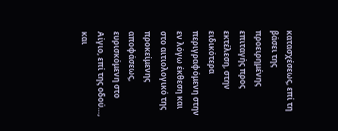κατασχέσεως, επί τη βάσει της προειρημένης επιταγής προς εκτέλεση, στην ειδικότερα περιγραφόμενη στην εν λόγω έκθεση και στο αιτιολογικό της προκείμενης αποφάσεως, ευρισκόμενη στο Αίγιο, επί της οδού…, και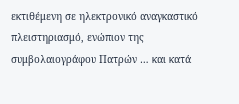εκτιθέμενη σε ηλεκτρονικό αναγκαστικό πλειστηριασμό, ενώπιον της συμβολαιογράφου Πατρών … και κατά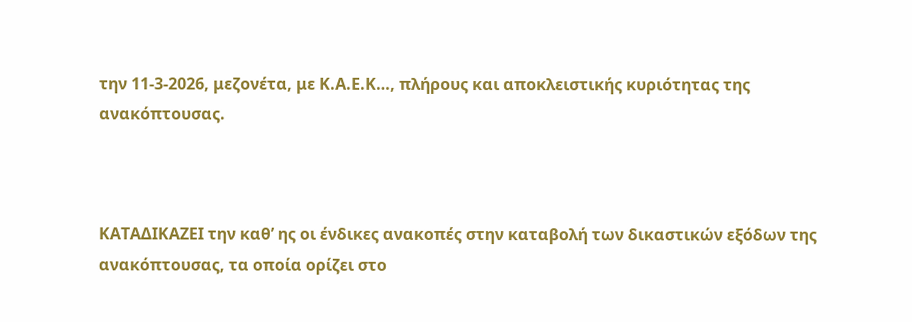την 11-3-2026, μεζονέτα, με Κ.Α.Ε.Κ…, πλήρους και αποκλειστικής κυριότητας της ανακόπτουσας.



ΚΑΤΑΔΙΚΑΖΕΙ την καθ’ ης οι ένδικες ανακοπές στην καταβολή των δικαστικών εξόδων της ανακόπτουσας, τα οποία ορίζει στο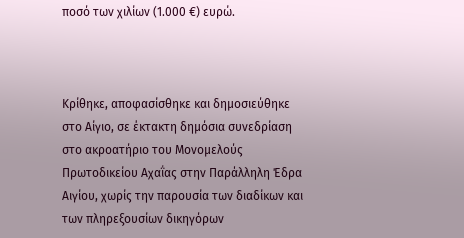ποσό των χιλίων (1.000 €) ευρώ.



Κρίθηκε, αποφασίσθηκε και δημοσιεύθηκε στο Αίγιο, σε έκτακτη δημόσια συνεδρίαση στο ακροατήριο του Μονομελούς Πρωτοδικείου Αχαΐας στην Παράλληλη Έδρα Αιγίου, χωρίς την παρουσία των διαδίκων και των πληρεξουσίων δικηγόρων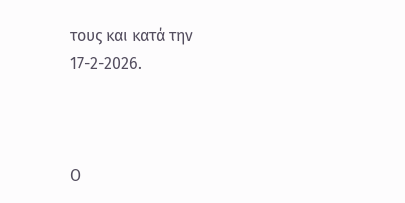τους και κατά την 17-2-2026.



Ο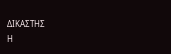ΔΙΚΑΣΤΗΣ                                                              Η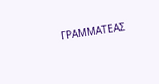ΓΡΑΜΜΑΤΕΑΣ